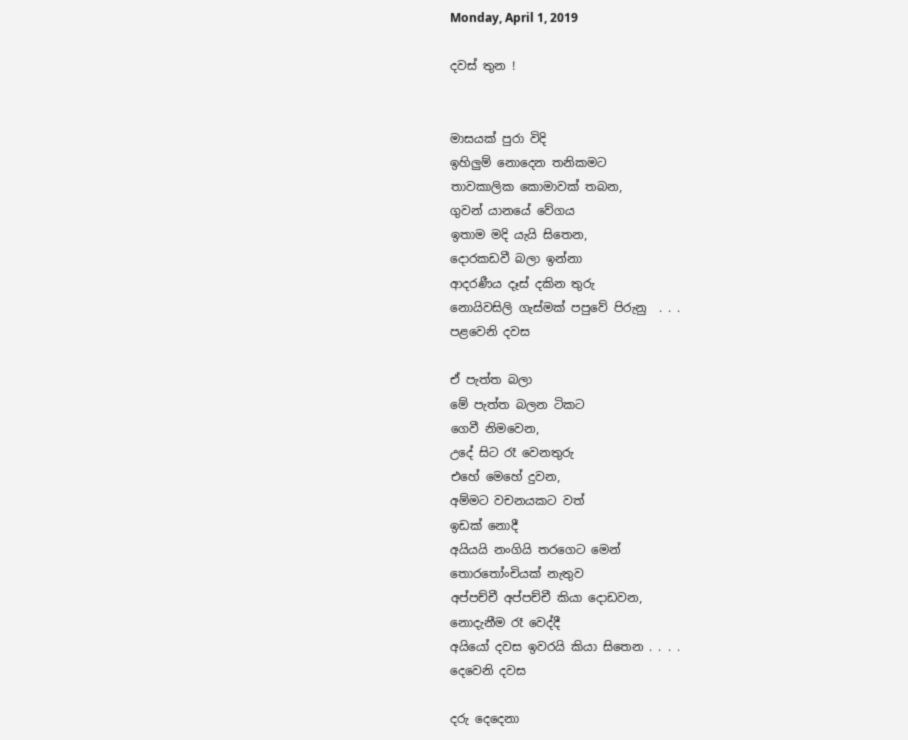Monday, April 1, 2019

දවස් තුන !


මාසයක් පුරා විදි
ඉහිලුම් නොදෙන තනිකමට
තාවකාලික කොමාවක් තබන,
ගුවන් යානයේ වේගය
ඉතාම මදි යැයි සිතෙන,
දොරකඩවී බලා ඉන්නා
ආදරණීය දෑස් දකින තුරු
නොයිවසිලි ගැස්මක් පපුවේ පිරුනු  . . .
පළවෙනි දවස

ඒ පැත්ත බලා
මේ පැත්ත බලන ටිකට
ගෙවී නිමවෙන,
උදේ සිට රෑ වෙනතුරු
එහේ මෙහේ දුවන,
අම්මට වචනයකට වත්
ඉඩක් නොදී
අයියයි නංගියි තරගෙට මෙන්
තොරතෝංචියක් නැතුව
අප්පච්චී අප්පච්චී කියා දොඩවන,
නොදැනීම රෑ වෙද්දී
අයියෝ දවස ඉවරයි කියා සිතෙන . . . .
දෙවෙනි දවස

දරු දෙදෙනා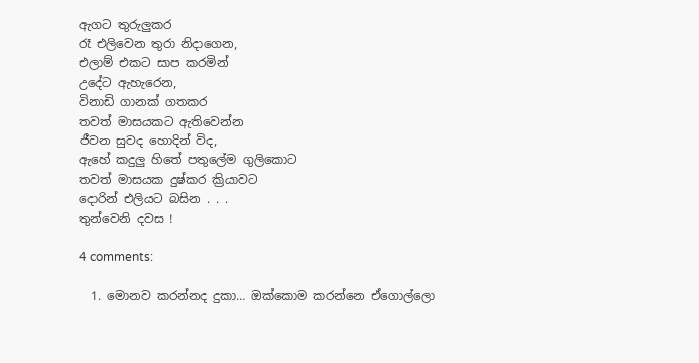ඇගට තුරුලුකර
රෑ එලිවෙන තුරා නිදාගෙන,
එලාම් එකට සාප කරමින්
උදේට ඇහැරෙන,
විනාඩි ගානක් ගතකර
තවත් මාසයකට ඇතිවෙන්න
ජීවන සුවද හොදින් විද,
ඇහේ කදුලු හිතේ පතුලේම ගුලිකොට
තවත් මාසයක දුෂ්කර ක්‍රියාවට
දොරින් එලියට බසින . . .
තුන්වෙනි දවස !

4 comments:

  1. මොනව කරන්නද දුකා… ඔක්කොම කරන්නෙ ඒගොල්ලො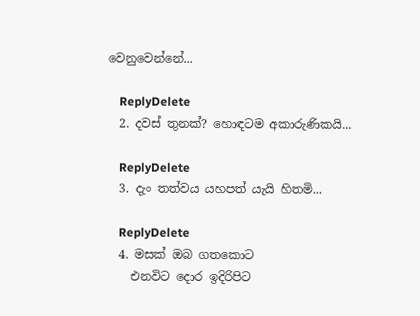වෙනුවෙන්නේ...

    ReplyDelete
  2. දවස් තුනක්? හොඳටම අකාරුණිකයි...

    ReplyDelete
  3. දැං තත්වය යහපත් යැයි හිතමි...

    ReplyDelete
  4. මසක් ඔබ ගතකොට
    එනවිට දොර ඉදිරිපිට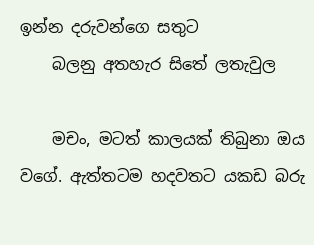ඉන්න දරුවන්ගෙ සතුට
    බලනු අතහැර සිතේ ලතැවුල

    මචං, මටත් කාලයක් තිබුනා ඔය වගේ. ඇත්තටම හදවතට යකඩ බරු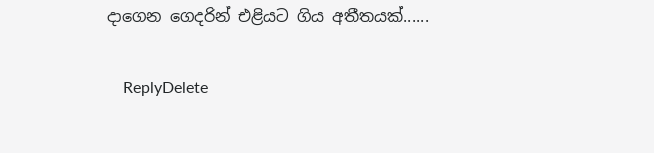දාගෙන ගෙදරින් එළියට ගිය අතීතයක්......

    ReplyDelete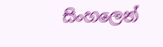සිංහලෙන්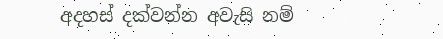අදහස් දක්වන්න අවැසි නම්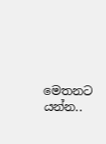මෙතනට යන්න..